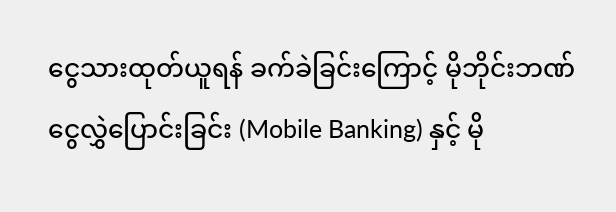ငွေသားထုတ်ယူရန် ခက်ခဲခြင်းကြောင့် မိုဘိုင်းဘဏ်ငွေလွှဲပြောင်းခြင်း (Mobile Banking) နှင့် မို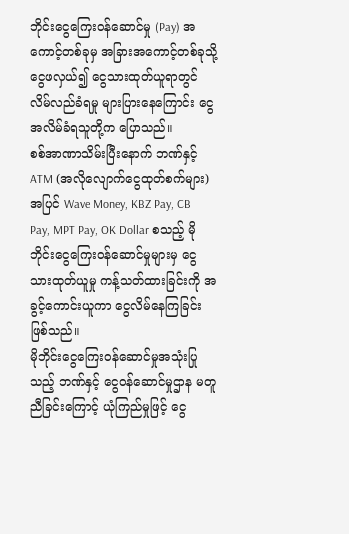ဘိုင်းငွေကြေးဝန်ဆောင်မှု (Pay) အကောင့်တစ်ခုမှ အခြားအကောင့်တစ်ခုသို့ ငွေဖလှယ်၍ ငွေသားထုတ်ယူရာတွင် လိမ်လည်ခံရမှု များပြားနေကြောင်း ငွေအလိမ်ခံရသူတို့က ပြောသည်။
စစ်အာဏာသိမ်းပြီးနောက် ဘဏ်နှင့် ATM (အလိုလျောက်ငွေထုတ်စက်များ) အပြင် Wave Money, KBZ Pay, CB Pay, MPT Pay, OK Dollar စသည့် မိုဘိုင်းငွေကြေးဝန်ဆောင်မှုများမှ ငွေသားထုတ်ယူမှု ကန့်သတ်ထားခြင်းကို အခွင့်ကောင်းယူကာ ငွေလိမ်နေကြခြင်းဖြစ်သည်။
မိုဘိုင်းငွေကြေးဝန်ဆောင်မှုအသုံးပြုသည့် ဘဏ်နှင့် ငွေဝန်ဆောင်မှုဌာန မတူညီခြင်းကြောင့် ယုံကြည်မှုဖြင့် ငွေ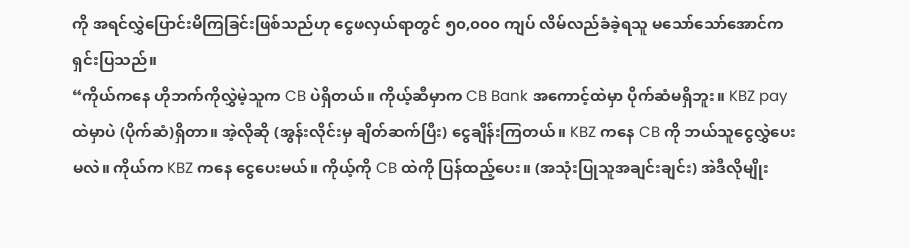ကို အရင်လွှဲပြောင်းမိကြခြင်းဖြစ်သည်ဟု ငွေဖလှယ်ရာတွင် ၅၀,၀၀၀ ကျပ် လိမ်လည်ခံခဲ့ရသူ မသော်သော်အောင်က ရှင်းပြသည်။
“ကိုယ်ကနေ ဟိုဘက်ကိုလွှဲမဲ့သူက CB ပဲရှိတယ်။ ကိုယ့်ဆီမှာက CB Bank အကောင့်ထဲမှာ ပိုက်ဆံမရှိဘူး။ KBZ pay ထဲမှာပဲ (ပိုက်ဆံ)ရှိတာ။ အဲ့လိုဆို (အွန်းလိုင်းမှ ချိတ်ဆက်ပြီး) ငွေချိန်းကြတယ်။ KBZ ကနေ CB ကို ဘယ်သူငွေလွှဲပေးမလဲ။ ကိုယ်က KBZ ကနေ ငွေပေးမယ်။ ကိုယ့်ကို CB ထဲကို ပြန်ထည့်ပေး။ (အသုံးပြုသူအချင်းချင်း) အဲဒီလိုမျိုး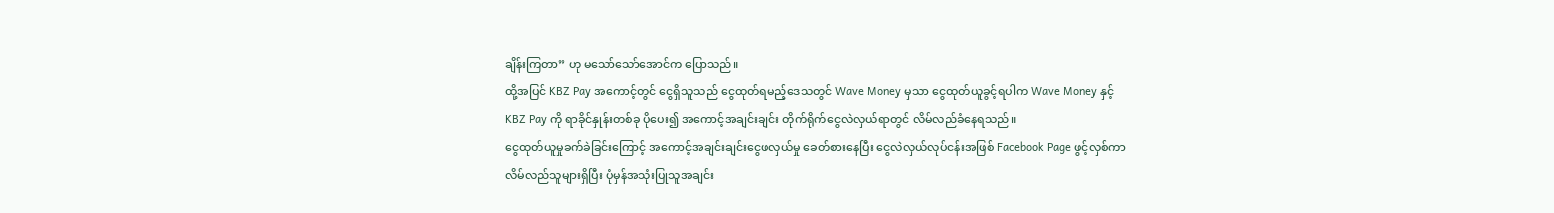ချိန်းကြတာ” ဟု မသော်သော်အောင်က ပြောသည်။
ထို့အပြင် KBZ Pay အကောင့်တွင် ငွေရှိသူသည် ငွေထုတ်ရမည့်ဒေသတွင် Wave Money မှသာ ငွေထုတ်ယူခွင့်ရပါက Wave Money နှင့် KBZ Pay ကို ရာခိုင်နှုန်းတစ်ခု ပိုပေး၍ အကောင့်အချင်းချင်း တိုက်ရိုက်ငွေလဲလှယ်ရာတွင် လိမ်လည်ခံနေရသည်။
ငွေထုတ်ယူမှုခက်ခဲခြင်းကြောင့် အကောင့်အချင်းချင်းငွေဖလှယ်မှု ခေတ်စားနေပြီး ငွေလဲလှယ်လုပ်ငန်းအဖြစ် Facebook Page ဖွင့်လှစ်ကာ လိမ်လည်သူများရှိပြီး ပုံမှန်အသုံးပြုသူအချင်း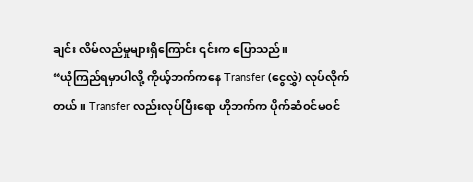ချင်း လိမ်လည်မှုများရှိကြောင်း ၎င်းက ပြောသည်။
“ယုံကြည်ရမှာပါလို့ ကိုယ့်ဘက်ကနေ Transfer (ငွေလွှဲ) လုပ်လိုက်တယ်။ Transfer လည်းလုပ်ပြီးရော ဟိုဘက်က ပိုက်ဆံဝင်မဝင်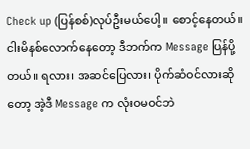Check up (ပြန်စစ်)လုပ်ဦးမယ်ပေါ့။ စောင့်နေတယ်။ ငါးမိနစ်လောက်နေတော့ ဒီဘက်က Message ပြန်ပို့တယ်။ ရလား၊ အဆင်ပြေလား၊ ပိုက်ဆံဝင်လားဆိုတော့ အဲ့ဒီ Message က လုံးဝမဝင်ဘဲ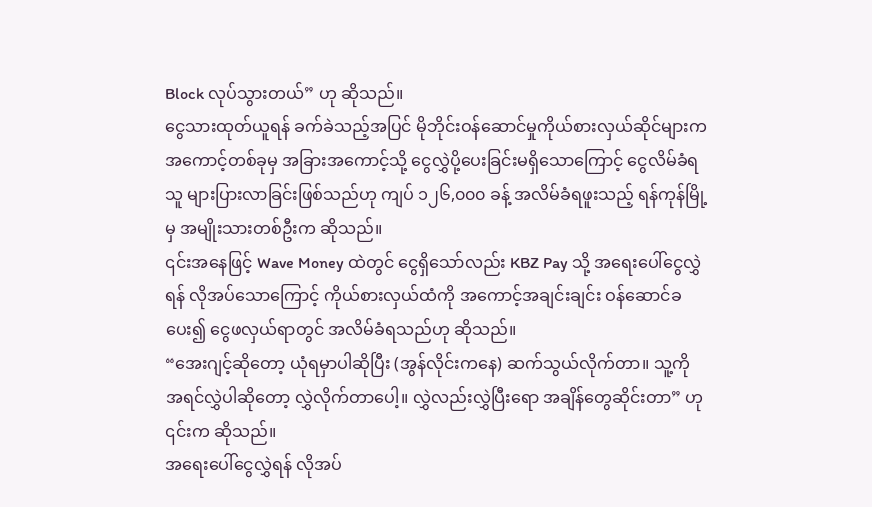Block လုပ်သွားတယ်” ဟု ဆိုသည်။
ငွေသားထုတ်ယူရန် ခက်ခဲသည့်အပြင် မိုဘိုင်းဝန်ဆောင်မှုကိုယ်စားလှယ်ဆိုင်များက အကောင့်တစ်ခုမှ အခြားအကောင့်သို့ ငွေလွှဲပို့ပေးခြင်းမရှိသောကြောင့် ငွေလိမ်ခံရသူ များပြားလာခြင်းဖြစ်သည်ဟု ကျပ် ၁၂၆,၀၀၀ ခန့် အလိမ်ခံရဖူးသည့် ရန်ကုန်မြို့မှ အမျိုးသားတစ်ဦးက ဆိုသည်။
၎င်းအနေဖြင့် Wave Money ထဲတွင် ငွေရှိသော်လည်း KBZ Pay သို့ အရေးပေါ်ငွေလွှဲရန် လိုအပ်သောကြောင့် ကိုယ်စားလှယ်ထံကို အကောင့်အချင်းချင်း ဝန်ဆောင်ခပေး၍ ငွေဖလှယ်ရာတွင် အလိမ်ခံရသည်ဟု ဆိုသည်။
“အေးဂျင့်ဆိုတော့ ယုံရမှာပါဆိုပြီး (အွန်လိုင်းကနေ) ဆက်သွယ်လိုက်တာ။ သူ့ကို အရင်လွှဲပါဆိုတော့ လွှဲလိုက်တာပေါ့။ လွှဲလည်းလွှဲပြီးရော အချိန်တွေဆိုင်းတာ” ဟု ၎င်းက ဆိုသည်။
အရေးပေါ်ငွေလွှဲရန် လိုအပ်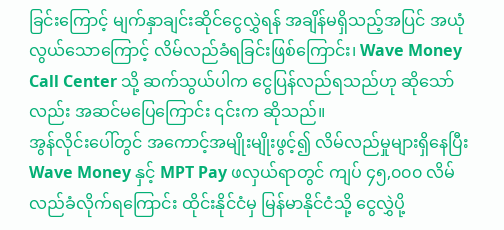ခြင်းကြောင့် မျက်နှာချင်းဆိုင်ငွေလွှဲရန် အချိန်မရှိသည့်အပြင် အယုံလွယ်သောကြောင့် လိမ်လည်ခံရခြင်းဖြစ်ကြောင်း၊ Wave Money Call Center သို့ ဆက်သွယ်ပါက ငွေပြန်လည်ရသည်ဟု ဆိုသော်လည်း အဆင်မပြေကြောင်း ၎င်းက ဆိုသည်။
အွန်လိုင်းပေါ်တွင် အကောင့်အမျိုးမျိုးဖွင့်၍ လိမ်လည်မှုများရှိနေပြီး Wave Money နှင့် MPT Pay ဖလှယ်ရာတွင် ကျပ် ၄၅,၀၀၀ လိမ်လည်ခံလိုက်ရကြောင်း ထိုင်းနိုင်ငံမှ မြန်မာနိုင်ငံသို့ ငွေလွှဲပို့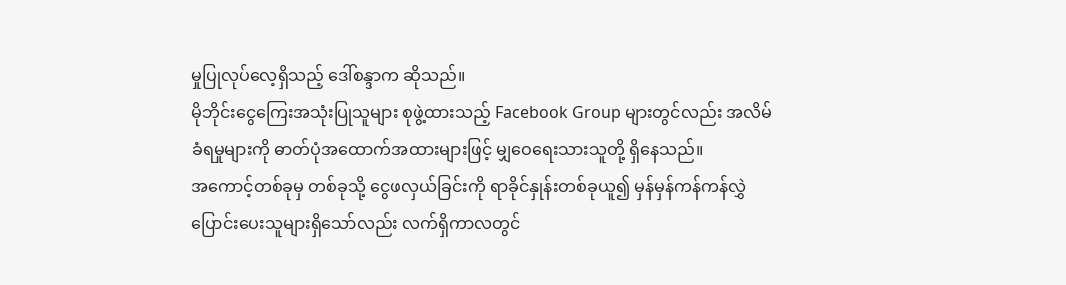မှုပြုလုပ်လေ့ရှိသည့် ဒေါ်စန္ဒာက ဆိုသည်။
မိုဘိုင်းငွေကြေးအသုံးပြုသူများ စုဖွဲ့ထားသည့် Facebook Group များတွင်လည်း အလိမ်ခံရမှုများကို ဓာတ်ပုံအထောက်အထားများဖြင့် မျှဝေရေးသားသူတို့ ရှိနေသည်။
အကောင့်တစ်ခုမှ တစ်ခုသို့ ငွေဖလှယ်ခြင်းကို ရာခိုင်နှုန်းတစ်ခုယူ၍ မှန်မှန်ကန်ကန်လွှဲပြောင်းပေးသူများရှိသော်လည်း လက်ရှိကာလတွင်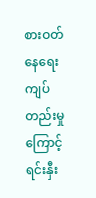စားဝတ်နေရေးကျပ်တည်းမှုကြောင့် ရင်းနှီး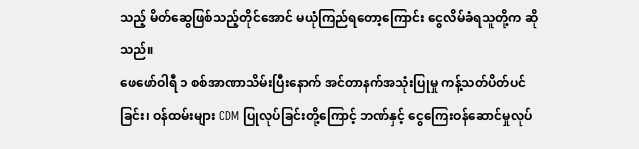သည့် မိတ်ဆွေဖြစ်သည့်တိုင်အောင် မယုံကြည်ရတော့ကြောင်း ငွေလိမ်ခံရသူတို့က ဆိုသည်။
ဖေဖော်ဝါရီ ၁ စစ်အာဏာသိမ်းပြီးနောက် အင်တာနက်အသုံးပြုမှု ကန့်သတ်ပိတ်ပင်ခြင်း၊ ဝန်ထမ်းများ CDM ပြုလုပ်ခြင်းတို့ကြောင့် ဘဏ်နှင့် ငွေကြေးဝန်ဆောင်မှုလုပ်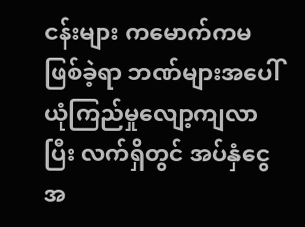ငန်းများ ကမောက်ကမဖြစ်ခဲ့ရာ ဘဏ်များအပေါ် ယုံကြည်မှုလျော့ကျလာပြီး လက်ရှိတွင် အပ်နှံငွေအ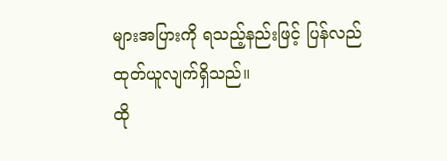များအပြားကို ရသည့်နည်းဖြင့် ပြန်လည်ထုတ်ယူလျက်ရှိသည်။
ထို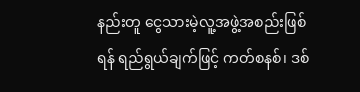နည်းတူ ငွေသားမဲ့လူ့အဖွဲ့အစည်းဖြစ်ရန် ရည်ရွယ်ချက်ဖြင့် ကတ်စနစ်၊ ဒစ်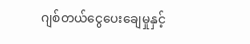ဂျစ်တယ်ငွေပေးချေမှုနှင့်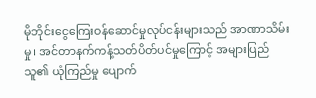မိုဘိုင်းငွေကြေးဝန်ဆောင်မှုလုပ်ငန်းများသည် အာဏာသိမ်းမှု၊ အင်တာနက်ကန့်သတ်ပိတ်ပင်မှုကြောင့် အများပြည်သူ၏ ယုံကြည်မှု ပျောက်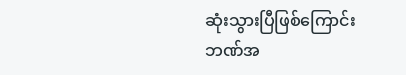ဆုံးသွားပြီဖြစ်ကြောင်း ဘဏ်အ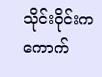သိုင်းဝိုင်းက ကောက်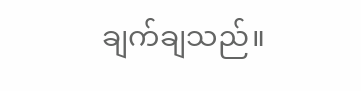ချက်ချသည်။